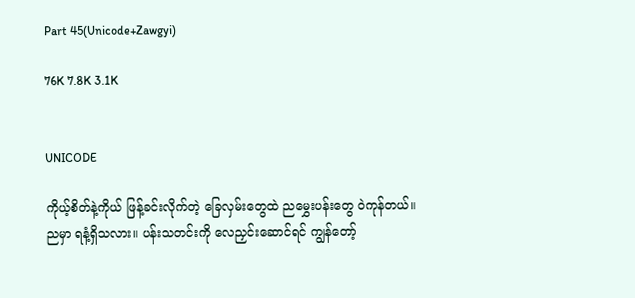Part 45(Unicode+Zawgyi)

76K 7.8K 3.1K


UNICODE

ကိုယ့်စိတ်နဲ့ကိုယ် ဖြန့်ခင်းလိုက်တဲ့ ခြေလှမ်းတွေထဲ ညမွှေးပန်းတွေ ဝဲကုန်တယ်။ ညမှာ ရနံ့ရှိသလား။ ပန်းသတင်းကို လေညှင်းဆောင်ရင် ကျွန်တော့်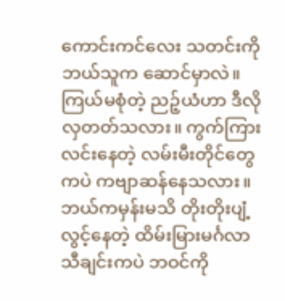ကောင်းကင်လေး သတင်းကို ဘယ်သူက ဆောင်မှာလဲ။ ကြယ်မစုံတဲ့ ညဉ့်ယံဟာ ဒီလို လှတတ်သလား။ ကွက်ကြား လင်းနေတဲ့ လမ်းမီးတိုင်တွေကပဲ ကဗျာဆန်နေသလား။ ဘယ်ကမှန်းမသိ တိုးတိုးပျံ့လွင့်နေတဲ့ ထိမ်းမြားမင်္ဂလာ သီချင်းကပဲ ဘဝင်ကို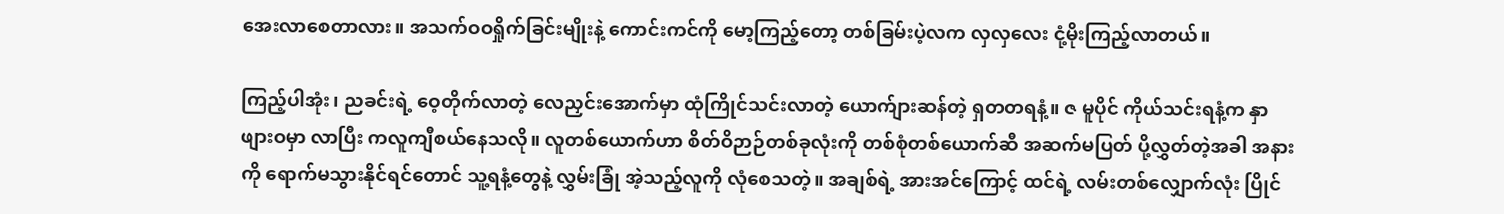အေးလာစေတာလား။ အသက်ဝဝရှိုက်ခြင်းမျိုးနဲ့ ကောင်းကင်ကို မော့ကြည့်တော့ တစ်ခြမ်းပဲ့လက လှလှလေး ငုံ့မိုးကြည့်လာတယ်။

ကြည့်ပါအုံး၊ ညခင်းရဲ့ ဝေ့တိုက်လာတဲ့ လေညှင်းအောက်မှာ ထုံကြိုင်သင်းလာတဲ့ ယောက်ျားဆန်တဲ့ ရှတတရနံ့။ ဇ မူပိုင် ကိုယ်သင်းရနံ့က နှာဖျားဝမှာ လာပြီး ကလူကျီစယ်နေသလို။ လူတစ်ယောက်ဟာ စိတ်ဝိဉာဉ်တစ်ခုလုံးကို တစ်စုံတစ်ယောက်ဆီ အဆက်မပြတ် ပို့လွှတ်တဲ့အခါ အနားကို ရောက်မသွားနိုင်ရင်တောင် သူ့ရနံ့တွေနဲ့ လွှမ်းခြုံ အဲ့သည့်လူကို လုံစေသတဲ့။ အချစ်ရဲ့ အားအင်ကြောင့် ထင်ရဲ့ လမ်းတစ်လျှောက်လုံး ပြိုင်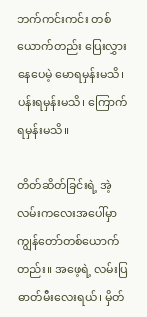ဘက်ကင်းကင်း တစ်ယောက်တည်း ပြေးလွှားနေပေမဲ့ မောရမှန်းမသိ၊ ပန်းရမှန်းမသိ၊ ကြောက်ရမှန်းမသိ။

တိတ်ဆိတ်ခြင်းရဲ့ အဲ့လမ်းကလေးအပေါ်မှာ ကျွန်တော်တစ်ယောက်တည်း။ အဖေ့ရဲ့ လမ်းပြ ဓာတ်မီးလေးရယ်၊ မှိတ်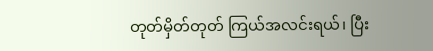တုတ်မှိတ်တုတ် ကြယ်အလင်းရယ်၊ ပြီး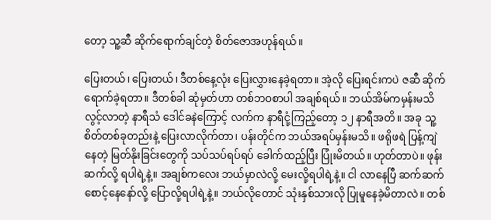တော့ သူ့ဆီ ဆိုက်ရောက်ချင်တဲ့ စိတ်ဇောအဟုန်ရယ်။

ပြေးတယ်၊ ပြေးတယ်၊ ဒီတစ်နေ့လုံး ပြေးလွှားနေခဲ့ရတာ။ အဲ့လို ပြေးရင်းကပဲ ဇဆီ ဆိုက်ရောက်ခဲ့ရတာ။ ဒီတစ်ခါ ဆုံမှတ်ဟာ တစ်ဘဝစာပါ အချစ်ရယ်။ ဘယ်အိမ်ကမှန်းမသိ လွင့်လာတဲ့ နာရီသံ ဒေါင်ခနဲကြောင့် လက်က နာရီငုံ့ကြည့်တော့ ၁၂ နာရီအတိ။ အခု သူ့စိတ်တစ်ခုတည်းနဲ့ ပြေးလာလိုက်တာ၊ ပန်းတိုင်က ဘယ်အရပ်မှန်းမသိ။ ဖရိုဖရဲ ပြန့်ကျဲနေတဲ့ မြတ်နိုးခြင်းတွေကို သပ်သပ်ရပ်ရပ် ခေါက်ထည့်ပြီး ပြုံးမိတယ်။ ဟုတ်တာပဲ။ ဖုန်းဆက်လို့ ရပါရဲ့နဲ့။ အချစ်ကလေး ဘယ်မှာလဲလို့ မေးလို့ရပါရဲ့နဲ့။ ငါ လာနေပြီ ဆက်ဆက် စောင့်နေနော်လို့ ပြောလို့ရပါရဲ့နဲ့။ ဘယ်လိုတောင် သုံးနှစ်သားလို ပြုမူနေခဲ့မိတာလဲ။ တစ်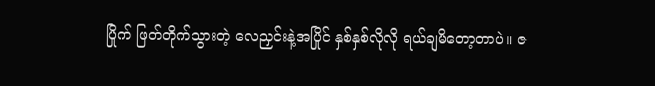ပြိုက် ဖြတ်တိုက်သွားတဲ့ လေညှင်းနဲ့အပြိုင် နှစ်နှစ်လိုလို ရယ်ချမိတော့တာပဲ။ ဇ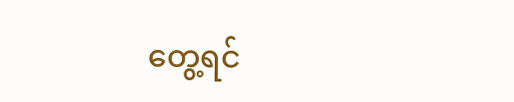တွေ့ရင်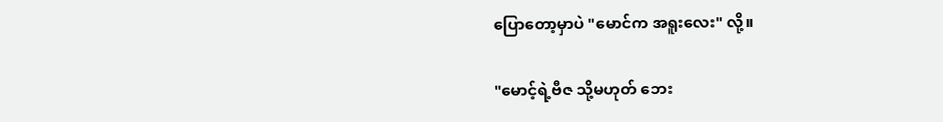ပြောတော့မှာပဲ "မောင်က အရူးလေး" လို့။

"မောင့်ရဲ့ဗီဇ သို့မဟုတ် ဘေး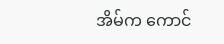အိမ်က ကောင်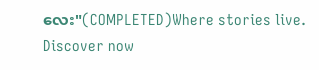လေး"(COMPLETED)Where stories live. Discover now